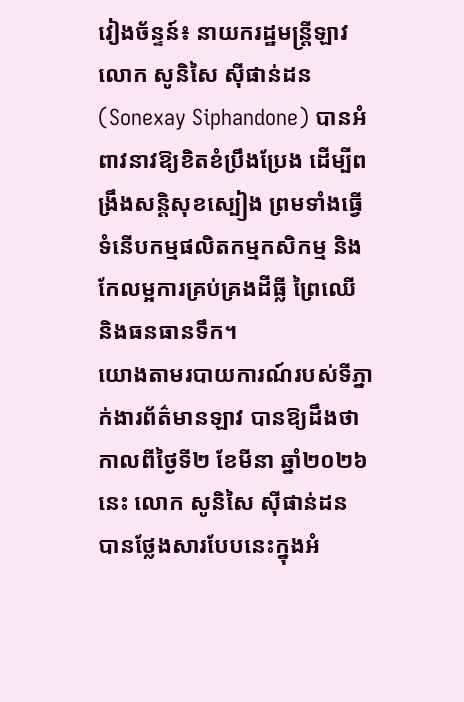វៀងច័ន្ទន៍៖ នាយករដ្ឋមន្ត្រីឡាវ លោក សូនិសៃ ស៊ីផាន់ដន (Sonexay Siphandone) បានអំពាវនាវឱ្យខិតខំប្រឹងប្រែង ដើម្បីពង្រឹងសន្តិសុខស្បៀង ព្រមទាំងធ្វើទំនើបកម្មផលិតកម្មកសិកម្ម និងកែលម្អការគ្រប់គ្រងដីធ្លី ព្រៃឈើ និងធនធានទឹក។
យោងតាមរបាយការណ៍របស់ទីភ្នាក់ងារព័ត៌មានឡាវ បានឱ្យដឹងថា កាលពីថ្ងៃទី២ ខែមីនា ឆ្នាំ២០២៦នេះ លោក សូនិសៃ ស៊ីផាន់ដន បានថ្លែងសារបែបនេះក្នុងអំ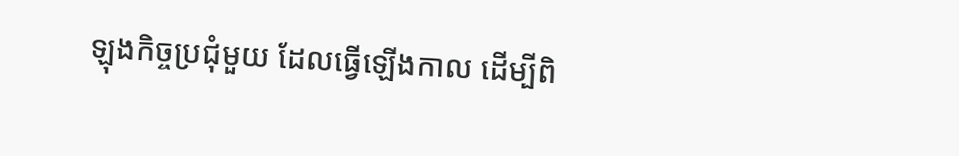ឡុងកិច្ចប្រជុំមួយ ដែលធ្វើឡើងកាល ដើម្បីពិ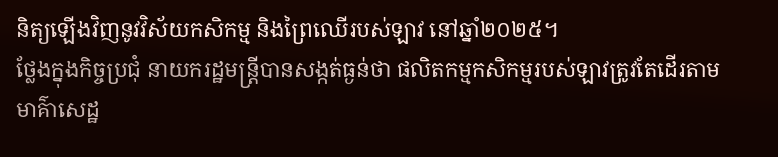និត្យឡើងវិញនូវវិស័យកសិកម្ម និងព្រៃឈើរបស់ឡាវ នៅឆ្នាំ២០២៥។
ថ្លែងក្នុងកិច្ចប្រជុំ នាយករដ្ឋមន្ត្រីបានសង្កត់ធ្ងន់ថា ផលិតកម្មកសិកម្មរបស់ឡាវត្រូវតែដើរតាមមាគ៌ាសេដ្ឋ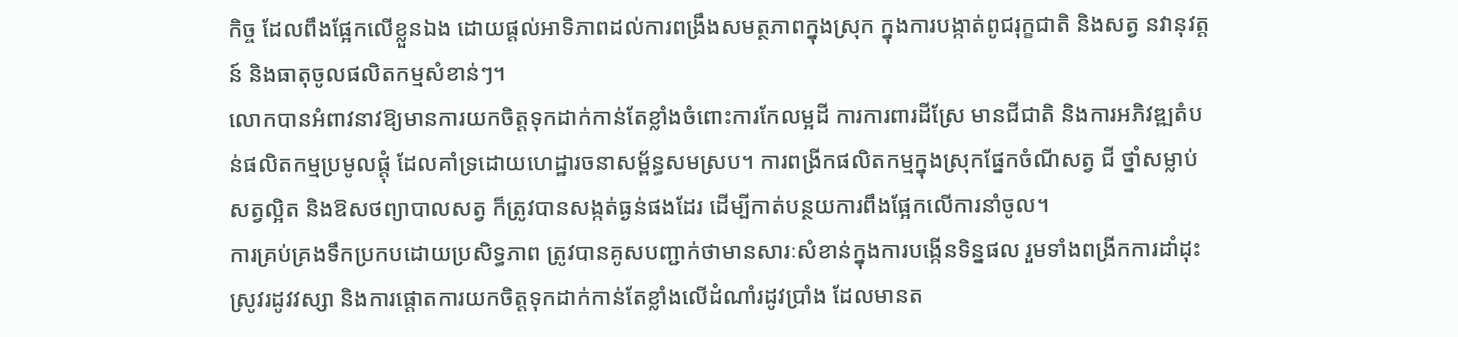កិច្ច ដែលពឹងផ្អែកលើខ្លួនឯង ដោយផ្តល់អាទិភាពដល់ការពង្រឹងសមត្ថភាពក្នុងស្រុក ក្នុងការបង្កាត់ពូជរុក្ខជាតិ និងសត្វ នវានុវត្តន៍ និងធាតុចូលផលិតកម្មសំខាន់ៗ។
លោកបានអំពាវនាវឱ្យមានការយកចិត្តទុកដាក់កាន់តែខ្លាំងចំពោះការកែលម្អដី ការការពារដីស្រែ មានជីជាតិ និងការអភិវឌ្ឍតំបន់ផលិតកម្មប្រមូលផ្តុំ ដែលគាំទ្រដោយហេដ្ឋារចនាសម្ព័ន្ធសមស្រប។ ការពង្រីកផលិតកម្មក្នុងស្រុកផ្នែកចំណីសត្វ ជី ថ្នាំសម្លាប់សត្វល្អិត និងឱសថព្យាបាលសត្វ ក៏ត្រូវបានសង្កត់ធ្ងន់ផងដែរ ដើម្បីកាត់បន្ថយការពឹងផ្អែកលើការនាំចូល។
ការគ្រប់គ្រងទឹកប្រកបដោយប្រសិទ្ធភាព ត្រូវបានគូសបញ្ជាក់ថាមានសារៈសំខាន់ក្នុងការបង្កើនទិន្នផល រួមទាំងពង្រីកការដាំដុះស្រូវរដូវវស្សា និងការផ្តោតការយកចិត្តទុកដាក់កាន់តែខ្លាំងលើដំណាំរដូវប្រាំង ដែលមានត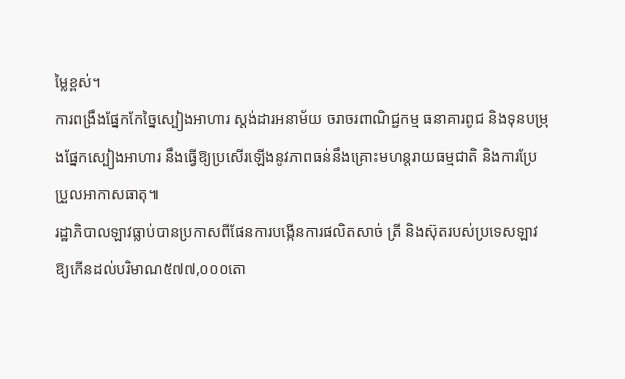ម្លៃខ្ពស់។
ការពង្រឹងផ្នែកកែច្នៃស្បៀងអាហារ ស្តង់ដារអនាម័យ ចរាចរពាណិជ្ជកម្ម ធនាគារពូជ និងទុនបម្រុងផ្នែកស្បៀងអាហារ នឹងធ្វើឱ្យប្រសើរឡើងនូវភាពធន់នឹងគ្រោះមហន្តរាយធម្មជាតិ និងការប្រែប្រួលអាកាសធាតុ៕
រដ្ឋាភិបាលឡាវធ្លាប់បានប្រកាសពីផែនការបង្កើនការផលិតសាច់ ត្រី និងស៊ុតរបស់ប្រទេសឡាវ ឱ្យកើនដល់បរិមាណ៥៧៧,០០០តោ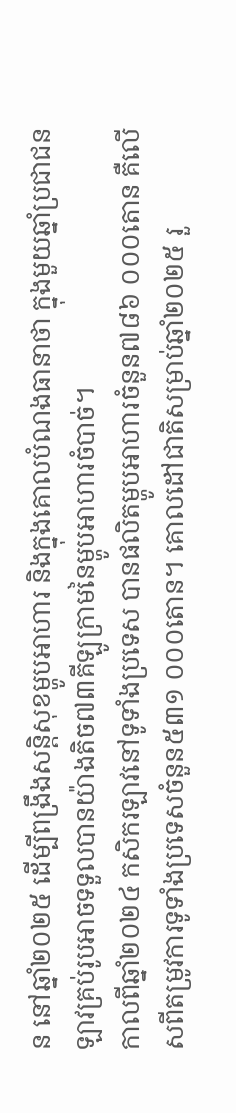ន នៅឆ្នាំ២០២៥ ដើម្បីពង្រឹងសន្តិសុខម្ហូបអាហារ និងក្នុងគោលបំណងធានាថា ក្នុងមួយឆ្នាំប្រជាជនឡាវគ្រប់រូបអាចទទួលបានយ៉ាងតិច៧៣គីឡូក្រាមនៃម្ហូបអាហារចំបាច់។
កាលពីឆ្នាំ២០២៤ កសិករឡាវនៅទូទាំងប្រទេស បានផលិតម្ហូបអាហារចំនួន៧៨៦ ០០០តោន គឺលើសពីតម្រូវការទូទាំងប្រទេសចំនួន៥៣១ ០០០តោន។ គោលដៅជាតិសម្រាប់ឆ្នាំ២០២៥ រួ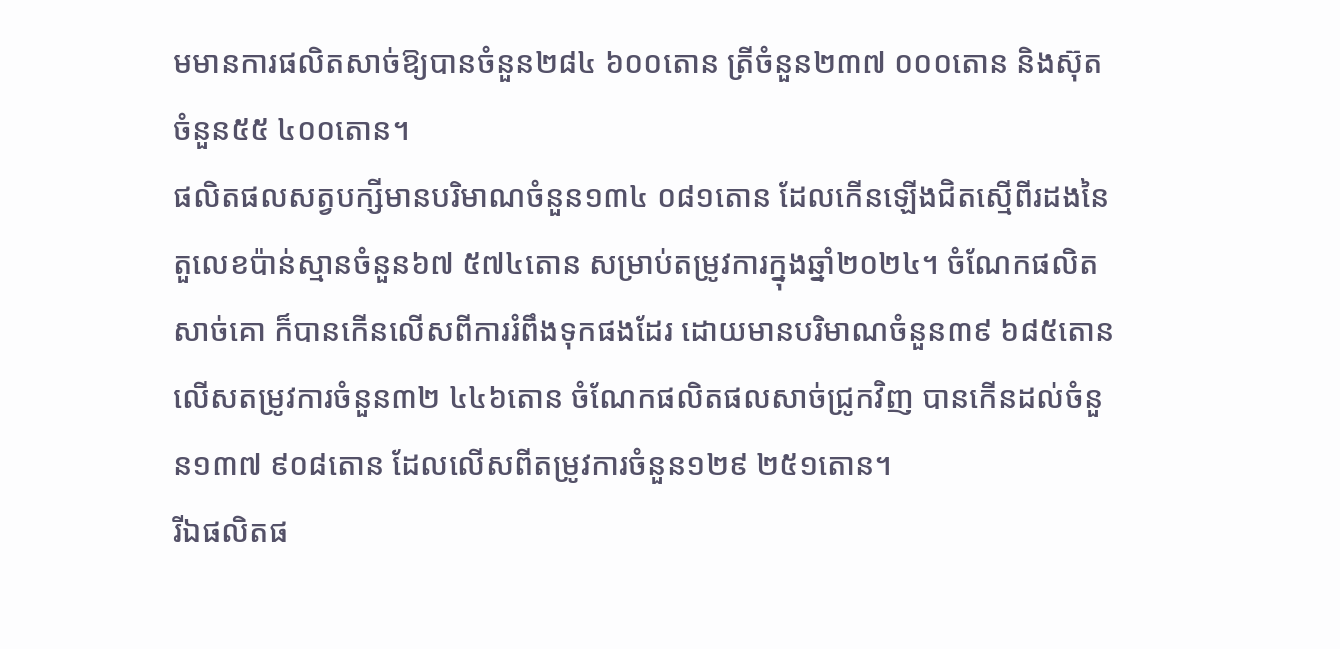មមានការផលិតសាច់ឱ្យបានចំនួន២៨៤ ៦០០តោន ត្រីចំនួន២៣៧ ០០០តោន និងស៊ុតចំនួន៥៥ ៤០០តោន។
ផលិតផលសត្វបក្សីមានបរិមាណចំនួន១៣៤ ០៨១តោន ដែលកើនឡើងជិតស្មើពីរដងនៃតួលេខប៉ាន់ស្មានចំនួន៦៧ ៥៧៤តោន សម្រាប់តម្រូវការក្នុងឆ្នាំ២០២៤។ ចំណែកផលិតសាច់គោ ក៏បានកើនលើសពីការរំពឹងទុកផងដែរ ដោយមានបរិមាណចំនួន៣៩ ៦៨៥តោន លើសតម្រូវការចំនួន៣២ ៤៤៦តោន ចំណែកផលិតផលសាច់ជ្រូកវិញ បានកើនដល់ចំនួន១៣៧ ៩០៨តោន ដែលលើសពីតម្រូវការចំនួន១២៩ ២៥១តោន។
រីឯផលិតផ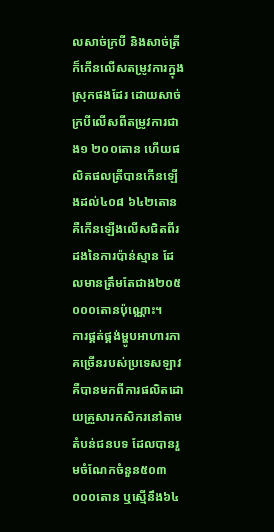លសាច់ក្របី និងសាច់ត្រី ក៏កើនលើសតម្រូវការក្នុងស្រុកផងដែរ ដោយសាច់ក្របីលើសពីតម្រូវការជាង១ ២០០តោន ហើយផលិតផលត្រីបានកើនឡើងដល់៤០៨ ៦៤២តោន គឺកើនឡើងលើសជិតពីរដងនៃការប៉ាន់ស្មាន ដែលមានត្រឹមតែជាង២០៥ ០០០តោនប៉ុណ្ណោះ។
ការផ្គត់ផ្គង់ម្ហូបអាហារភាគច្រើនរបស់ប្រទេសឡាវ គឺបានមកពីការផលិតដោយគ្រួសារកសិករនៅតាមតំបន់ជនបទ ដែលបានរួមចំណែកចំនួន៥០៣ ០០០តោន ឬស្មើនឹង៦៤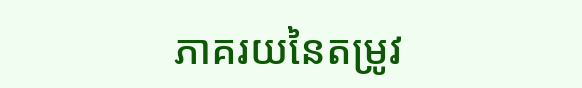ភាគរយនៃតម្រូវ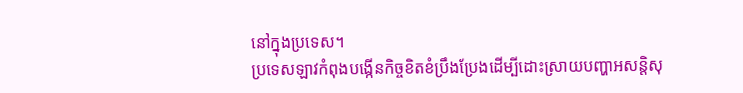នៅក្នុងប្រទេស។
ប្រទេសឡាវកំពុងបង្កើនកិច្ចខិតខំប្រឹងប្រែងដើម្បីដោះស្រាយបញ្ហាអសន្តិសុ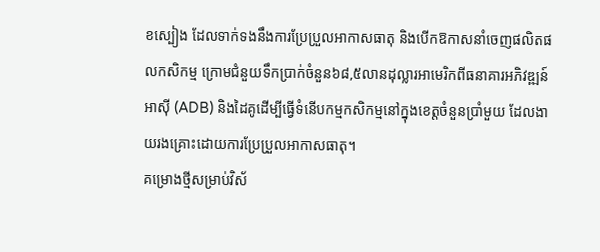ខស្បៀង ដែលទាក់ទងនឹងការប្រែប្រួលអាកាសធាតុ និងបើកឱកាសនាំចេញផលិតផលកសិកម្ម ក្រោមជំនួយទឹកប្រាក់ចំនួន៦៨,៥លានដុល្លារអាមេរិកពីធនាគារអភិវឌ្ឍន៍អាស៊ី (ADB) និងដៃគូដើម្បីធ្វើទំនើបកម្មកសិកម្មនៅក្នុងខេត្តចំនួនប្រាំមួយ ដែលងាយរងគ្រោះដោយការប្រែប្រួលអាកាសធាតុ។
គម្រោងថ្មីសម្រាប់វិស័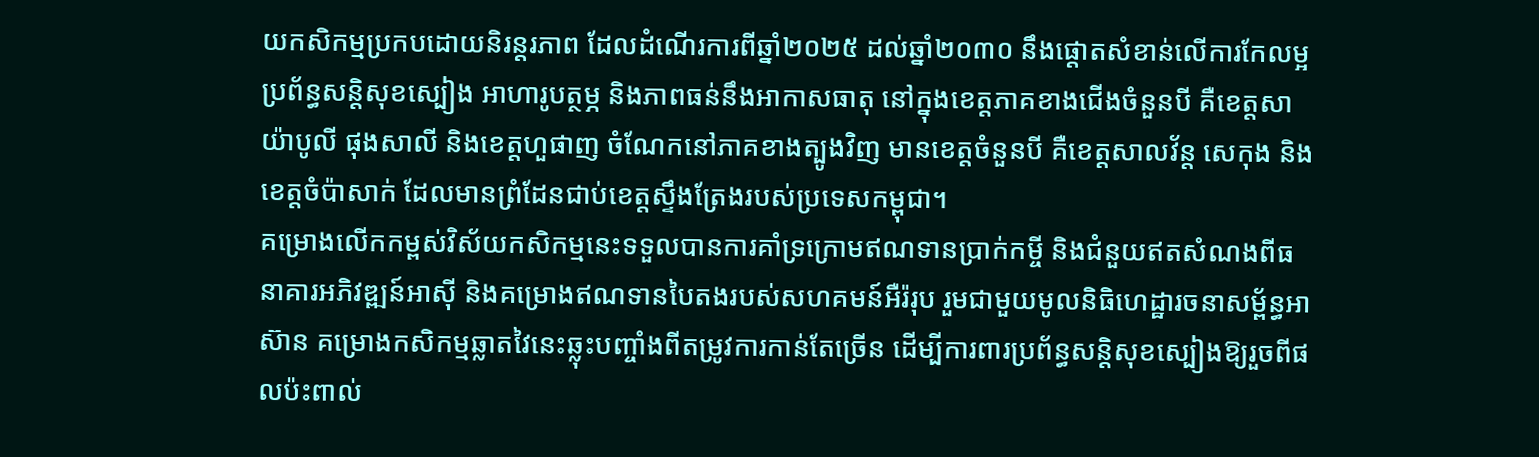យកសិកម្មប្រកបដោយនិរន្តរភាព ដែលដំណើរការពីឆ្នាំ២០២៥ ដល់ឆ្នាំ២០៣០ នឹងផ្តោតសំខាន់លើការកែលម្អប្រព័ន្ធសន្តិសុខស្បៀង អាហារូបត្ថម្ភ និងភាពធន់នឹងអាកាសធាតុ នៅក្នុងខេត្តភាគខាងជើងចំនួនបី គឺខេត្តសាយ៉ាបូលី ផុងសាលី និងខេត្តហួផាញ ចំណែកនៅភាគខាងត្បូងវិញ មានខេត្តចំនួនបី គឺខេត្តសាលវ័ន្ត សេកុង និងខេត្តចំប៉ាសាក់ ដែលមានព្រំដែនជាប់ខេត្តស្ទឹងត្រែងរបស់ប្រទេសកម្ពុជា។
គម្រោងលើកកម្ពស់វិស័យកសិកម្មនេះទទួលបានការគាំទ្រក្រោមឥណទានប្រាក់កម្ចី និងជំនួយឥតសំណងពីធនាគារអភិវឌ្ឍន៍អាស៊ី និងគម្រោងឥណទានបៃតងរបស់សហគមន៍អឺរ៉រុប រួមជាមួយមូលនិធិហេដ្ឋារចនាសម្ព័ន្ធអាស៊ាន គម្រោងកសិកម្មឆ្លាតវៃនេះឆ្លុះបញ្ចាំងពីតម្រូវការកាន់តែច្រើន ដើម្បីការពារប្រព័ន្ធសន្តិសុខស្បៀងឱ្យរួចពីផលប៉ះពាល់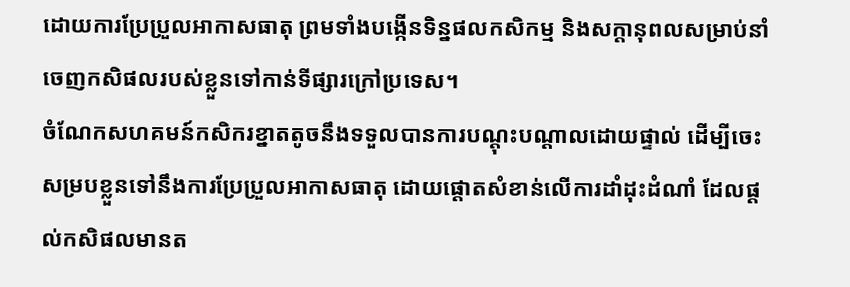ដោយការប្រែប្រួលអាកាសធាតុ ព្រមទាំងបង្កើនទិន្នផលកសិកម្ម និងសក្តានុពលសម្រាប់នាំចេញកសិផលរបស់ខ្លួនទៅកាន់ទីផ្សារក្រៅប្រទេស។
ចំណែកសហគមន៍កសិករខ្នាតតូចនឹងទទួលបានការបណ្តុះបណ្តាលដោយផ្ទាល់ ដើម្បីចេះសម្របខ្លួនទៅនឹងការប្រែប្រួលអាកាសធាតុ ដោយផ្តោតសំខាន់លើការដាំដុះដំណាំ ដែលផ្តល់កសិផលមានត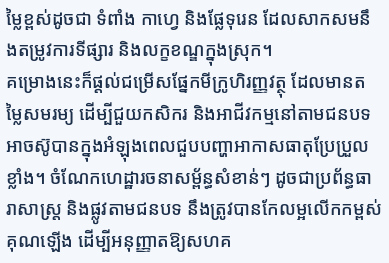ម្លៃខ្ពស់ដូចជា ទំពាំង កាហ្វេ និងផ្លែទុរេន ដែលសាកសមនឹងតម្រូវការទីផ្សារ និងលក្ខខណ្ឌក្នុងស្រុក។
គម្រោងនេះក៏ផ្តល់ជម្រើសផ្នែកមីក្រូហិរញ្ញវត្ថុ ដែលមានតម្លៃសមរម្យ ដើម្បីជួយកសិករ និងអាជីវកម្មនៅតាមជនបទ អាចស៊ូបានក្នុងអំឡុងពេលជួបបញ្ហាអាកាសធាតុប្រែប្រួលខ្លាំង។ ចំណែកហេដ្ឋារចនាសម្ព័ន្ធសំខាន់ៗ ដូចជាប្រព័ន្ធធារាសាស្ត្រ និងផ្លូវតាមជនបទ នឹងត្រូវបានកែលម្អលើកកម្ពស់គុណឡើង ដើម្បីអនុញ្ញាតឱ្យសហគ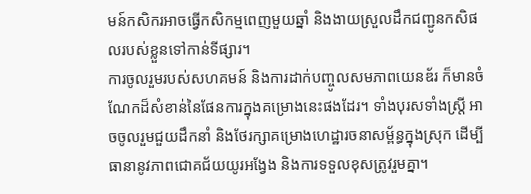មន៍កសិករអាចធ្វើកសិកម្មពេញមួយឆ្នាំ និងងាយស្រួលដឹកជញ្ជូនកសិផលរបស់ខ្លួនទៅកាន់ទីផ្សារ។
ការចូលរួមរបស់សហគមន៍ និងការដាក់បញ្ចូលសមភាពយេនឌ័រ ក៏មានចំណែកដ៏សំខាន់នៃផែនការក្នុងគម្រោងនេះផងដែរ។ ទាំងបុរសទាំងស្ត្រី អាចចូលរួមជួយដឹកនាំ និងថែរក្សាគម្រោងហេដ្ឋារចនាសម្ព័ន្ធក្នុងស្រុក ដើម្បីធានានូវភាពជោគជ័យយូរអង្វែង និងការទទួលខុសត្រូវរួមគ្នា។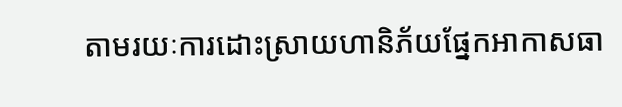តាមរយៈការដោះស្រាយហានិភ័យផ្នែកអាកាសធា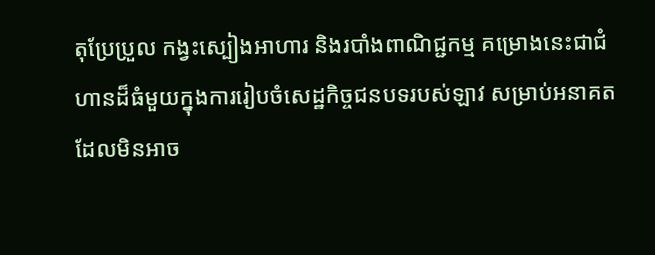តុប្រែប្រួល កង្វះស្បៀងអាហារ និងរបាំងពាណិជ្ជកម្ម គម្រោងនេះជាជំហានដ៏ធំមួយក្នុងការរៀបចំសេដ្ឋកិច្ចជនបទរបស់ឡាវ សម្រាប់អនាគត ដែលមិនអាច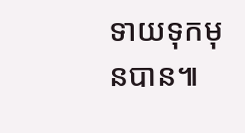ទាយទុកមុនបាន៕